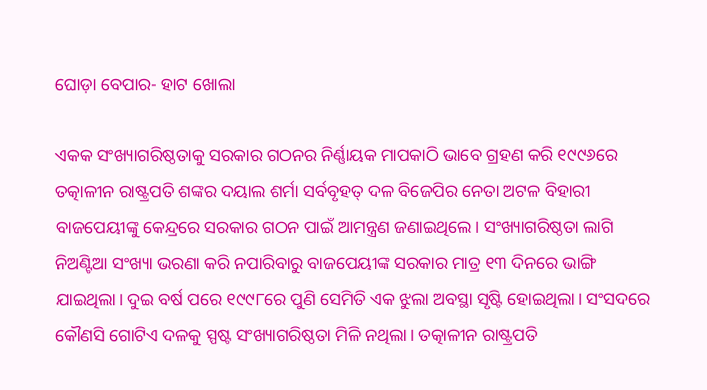ଘୋଡ଼ା ବେପାର- ହାଟ ଖୋଲା

ଏକକ ସଂଖ୍ୟାଗରିଷ୍ଠତାକୁ ସରକାର ଗଠନର ନିର୍ଣ୍ଣାୟକ ମାପକାଠି ଭାବେ ଗ୍ରହଣ କରି ୧୯୯୬ରେ ତତ୍କାଳୀନ ରାଷ୍ଟ୍ରପତି ଶଙ୍କର ଦୟାଲ ଶର୍ମା ସର୍ବବୃହତ୍‌ ଦଳ ବିଜେପିର ନେତା ଅଟଳ ବିହାରୀ ବାଜପେୟୀଙ୍କୁ କେନ୍ଦ୍ରରେ ସରକାର ଗଠନ ପାଇଁ ଆମନ୍ତ୍ରଣ ଜଣାଇଥିଲେ। ସଂଖ୍ୟାଗରିଷ୍ଠତା ଲାଗି ନିଅଣ୍ଟିଆ ସଂଖ୍ୟା ଭରଣା କରି ନପାରିବାରୁ ବାଜପେୟୀଙ୍କ ସରକାର ମାତ୍ର ୧୩ ଦିନରେ ଭାଙ୍ଗି ଯାଇଥିଲା। ଦୁଇ ବର୍ଷ ପରେ ୧୯୯୮ରେ ପୁଣି ସେମିତି ଏକ ଝୁଲା ଅବସ୍ଥା ସୃଷ୍ଟି ହୋଇଥିଲା। ସଂସଦରେ କୌଣସି ଗୋଟିଏ ଦଳକୁ ସ୍ପଷ୍ଟ ସଂଖ୍ୟାଗରିଷ୍ଠତା ମିଳି ନଥିଲା। ତତ୍କାଳୀନ ରାଷ୍ଟ୍ରପତି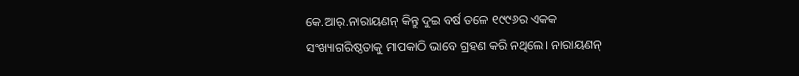କେ.ଆର୍‌.ନାରାୟଣନ୍‌ କିନ୍ତୁ ଦୁଇ ବର୍ଷ ତଳେ ୧୯୯୬ର ଏକକ ସଂଖ୍ୟାଗରିଷ୍ଠତାକୁ ମାପକାଠି ଭାବେ ଗ୍ରହଣ କରି ନଥିଲେ। ନାରାୟଣନ୍‌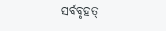ସର୍ବବୃହତ୍‌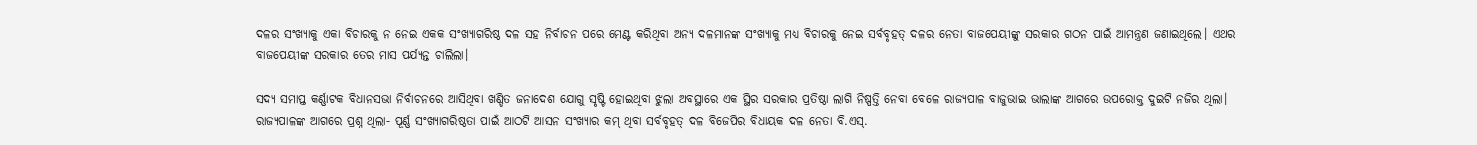ଦଳର ସଂଖ୍ୟାକୁ ଏକା ବିଚାରକୁ ନ ନେଇ ଏକକ ସଂଖ୍ୟାଗରିଷ୍ଠ ଦଳ ସହ ନିର୍ବାଚନ ପରେ ମେଣ୍ଟ କରିଥିବା ଅନ୍ୟ ଦଳମାନଙ୍କ ସଂଖ୍ୟାକୁ ମଧ୍ୟ ବିଚାରକୁ ନେଇ ସର୍ବବୃହତ୍‌ ଦଳର ନେତା ବାଜପେୟୀଙ୍କୁ ସରକାର ଗଠନ ପାଇଁ ଆମନ୍ତ୍ରଣ ଜଣାଇଥିଲେ। ଏଥର ବାଜପେୟୀଙ୍କ ସରକାର ତେର ମାସ ପର୍ଯ୍ୟନ୍ତ ଚାଲିଲା।

ସଦ୍ୟ ସମାପ୍ତ କର୍ଣ୍ଣାଟକ ବିଧାନସଭା ନିର୍ବାଚନରେ ଆସିଥିବା ଖଣ୍ଡିତ ଜନାଦେଶ ଯୋଗୁ ସୃଷ୍ଟି ହୋଇଥିବା ଝୁଲା ଅବସ୍ଥାରେ ଏକ ସ୍ଥିର ସରକାର ପ୍ରତିଷ୍ଠା ଲାଗି ନିଷ୍ପତ୍ତି ନେବା ବେଳେ ରାଜ୍ୟପାଳ ବାଜୁଭାଇ ଭାଲାଙ୍କ ଆଗରେ ଉପରୋକ୍ତ ଦୁଇଟି ନଜିର ଥିଲା। ରାଜ୍ୟପାଳଙ୍କ ଆଗରେ ପ୍ରଶ୍ନ ଥିଲା- ପୂର୍ଣ୍ଣ ସଂଖ୍ୟାଗରିଷ୍ଠତା ପାଇଁ ଆଠଟି ଆସନ ସଂଖ୍ୟାର କମ୍‌ ଥିବା ସର୍ବବୃହତ୍‌ ଦଳ ବିଜେପିର ବିଧାୟକ ଦଳ ନେତା ବି.ଏସ୍‌.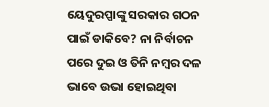ୟେଦୁରପ୍ପାଙ୍କୁ ସରକାର ଗଠନ ପାଇଁ ଡାକିବେ? ନା ନିର୍ବାଚନ ପରେ ଦୁଇ ଓ ତିନି ନମ୍ବର ଦଳ ଭାବେ ଉଭା ହୋଇଥିବା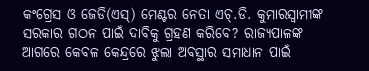କଂଗ୍ରେସ ଓ ଜେଡି(ଏସ୍‌) ମେଣ୍ଟର ନେତା ଏଚ୍‌.ଡି. କୁମାରସ୍ୱାମୀଙ୍କ ସରକାର ଗଠନ ପାଇଁ ଦାବିକୁ ଗ୍ରହଣ କରିବେ? ରାଜ୍ୟପାଳଙ୍କ ଆଗରେ କେବଳ କେନ୍ଦ୍ରରେ ଝୁଲା ଅବସ୍ଥାର ସମାଧାନ ପାଇଁ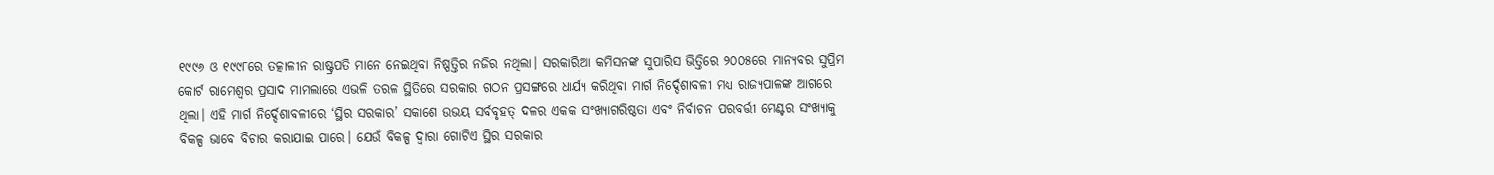୧୯୯୬ ଓ ୧୯୯୮ରେ ତତ୍କାଳୀନ ରାଷ୍ଟ୍ରପତି ମାନେ ନେଇଥିବା ନିଷ୍ପତ୍ତିର ନଜିର ନଥିଲା। ସରକାରିଆ କମିସନଙ୍କ ସୁପାରିସ ଭିତ୍ତିରେ ୨୦୦୫ରେ ମାନ୍ୟବର ସୁପ୍ରିମ କୋର୍ଟ ରାମେଶ୍ୱର ପ୍ରସାଦ ମାମଲାରେ ଏଭଳି ତରଳ ସ୍ଥିତିରେ ସରକାର ଗଠନ ପ୍ରସଙ୍ଗରେ ଧାର୍ଯ୍ୟ କରିଥିବା ମାର୍ଗ ନିର୍ଦ୍ଦେଶାବଳୀ ମଧ୍ୟ ରାଜ୍ୟପାଳଙ୍କ ଆଗରେ ଥିଲା। ଏହି ମାର୍ଗ ନିର୍ଦ୍ଦେଶାବଳୀରେ ‘ସ୍ଥିର ସରକାର’ ସକାଶେ ଉଭୟ ସର୍ବବୃହତ୍‌ ଦଳର ଏକକ ସଂଖ୍ୟାଗରିଷ୍ଠତା ଏବଂ ନିର୍ବାଚନ ପରବର୍ତ୍ତୀ ମେଣ୍ଟର ସଂଖ୍ୟାକୁ ବିକଳ୍ପ ଭାବେ ବିଚାର କରାଯାଇ ପାରେ। ଯେଉଁ ବିକଳ୍ପ ଦ୍ୱାରା ଗୋଟିଏ ସ୍ଥିର ସରକାର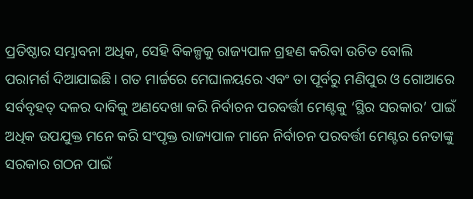ପ୍ରତିଷ୍ଠାର ସମ୍ଭାବନା ଅଧିକ, ସେହି ବିକଳ୍ପକୁ ରାଜ୍ୟପାଳ ଗ୍ରହଣ କରିବା ଉଚିତ ବୋଲି ପରାମର୍ଶ ଦିଆଯାଇଛି। ଗତ ମାର୍ଚ୍ଚରେ ମେଘାଳୟରେ ଏବଂ ତା ପୂର୍ବରୁ ମଣିପୁର ଓ ଗୋଆରେ ସର୍ବବୃହତ୍‌ ଦଳର ଦାବିକୁ ଅଣଦେଖା କରି ନିର୍ବାଚନ ପରବର୍ତ୍ତୀ ମେଣ୍ଟକୁ ‘ସ୍ଥିର ସରକାର’ ପାଇଁ ଅଧିକ ଉପଯୁକ୍ତ ମନେ କରି ସଂପୃକ୍ତ ରାଜ୍ୟପାଳ ମାନେ ନିର୍ବାଚନ ପରବର୍ତ୍ତୀ ମେଣ୍ଟର ନେତାଙ୍କୁ ସରକାର ଗଠନ ପାଇଁ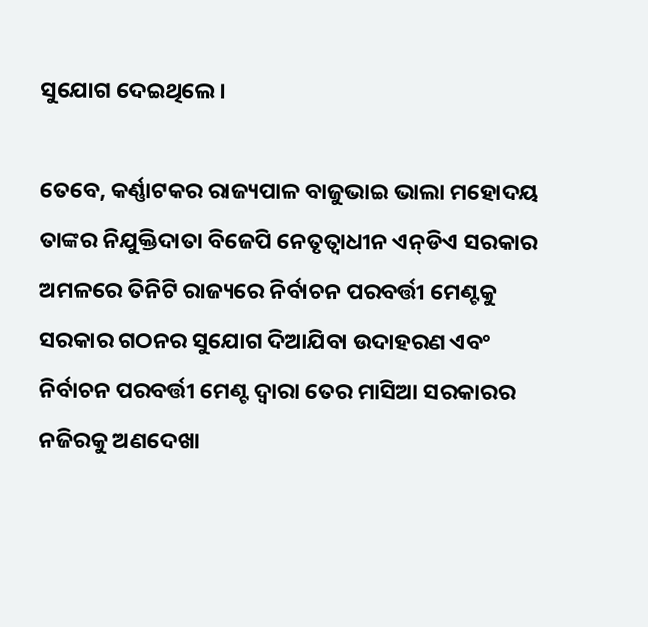ସୁଯୋଗ ଦେଇଥିଲେ।

ତେବେ, କର୍ଣ୍ଣାଟକର ରାଜ୍ୟପାଳ ବାଜୁଭାଇ ଭାଲା ମହୋଦୟ ତାଙ୍କର ନିଯୁକ୍ତିଦାତା ବିଜେପି ନେତୃତ୍ୱାଧୀନ ଏନ୍‌ଡିଏ ସରକାର ଅମଳରେ ତିନିଟି ରାଜ୍ୟରେ ନିର୍ବାଚନ ପରବର୍ତ୍ତୀ ମେଣ୍ଟକୁ ସରକାର ଗଠନର ସୁଯୋଗ ଦିଆଯିବା ଉଦାହରଣ ଏବଂ ନିର୍ବାଚନ ପରବର୍ତ୍ତୀ ମେଣ୍ଟ ଦ୍ୱାରା ତେର ମାସିଆ ସରକାରର ନଜିରକୁ ଅଣଦେଖା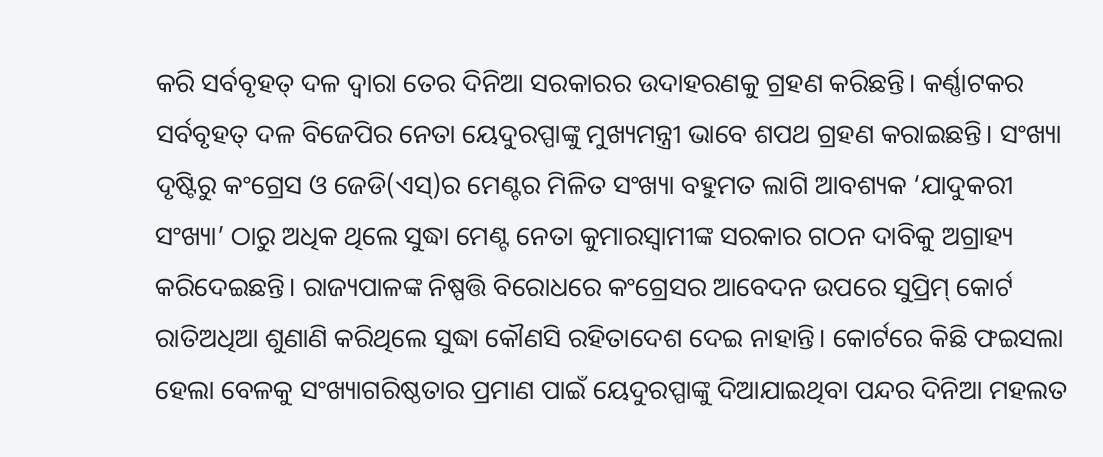କରି ସର୍ବବୃହତ୍‌ ଦଳ ଦ୍ୱାରା ତେର ଦିନିଆ ସରକାରର ଉଦାହରଣକୁ ଗ୍ରହଣ କରିଛନ୍ତି। କର୍ଣ୍ଣାଟକର ସର୍ବବୃହତ୍‌ ଦଳ ବିଜେପିର ନେତା ୟେଦୁରପ୍ପାଙ୍କୁ ମୁଖ୍ୟମନ୍ତ୍ରୀ ଭାବେ ଶପଥ ଗ୍ରହଣ କରାଇଛନ୍ତି। ସଂଖ୍ୟା ଦୃଷ୍ଟିରୁ କଂଗ୍ରେସ ଓ ଜେଡି(ଏସ୍‌)ର ମେଣ୍ଟର ମିଳିତ ସଂଖ୍ୟା ବହୁମତ ଲାଗି ଆବଶ୍ୟକ ‘ଯାଦୁକରୀ ସଂଖ୍ୟା’ ଠାରୁ ଅଧିକ ଥିଲେ ସୁଦ୍ଧା ମେଣ୍ଟ ନେତା କୁମାରସ୍ୱାମୀଙ୍କ ସରକାର ଗଠନ ଦାବିକୁ ଅଗ୍ରାହ୍ୟ କରିଦେଇଛନ୍ତି। ରାଜ୍ୟପାଳଙ୍କ ନିଷ୍ପତ୍ତି ବିରୋଧରେ କଂଗ୍ରେସର ଆବେଦନ ଉପରେ ସୁପ୍ରିମ୍‌ କୋର୍ଟ ରାତିଅଧିଆ ଶୁଣାଣି କରିଥିଲେ ସୁଦ୍ଧା କୌଣସି ରହିତାଦେଶ ଦେଇ ନାହାନ୍ତି। କୋର୍ଟରେ କିଛି ଫଇସଲା ହେଲା ବେଳକୁ ସଂଖ୍ୟାଗରିଷ୍ଠତାର ପ୍ରମାଣ ପାଇଁ ୟେଦୁରପ୍ପାଙ୍କୁ ଦିଆଯାଇଥିବା ପନ୍ଦର ଦିନିଆ ମହଲତ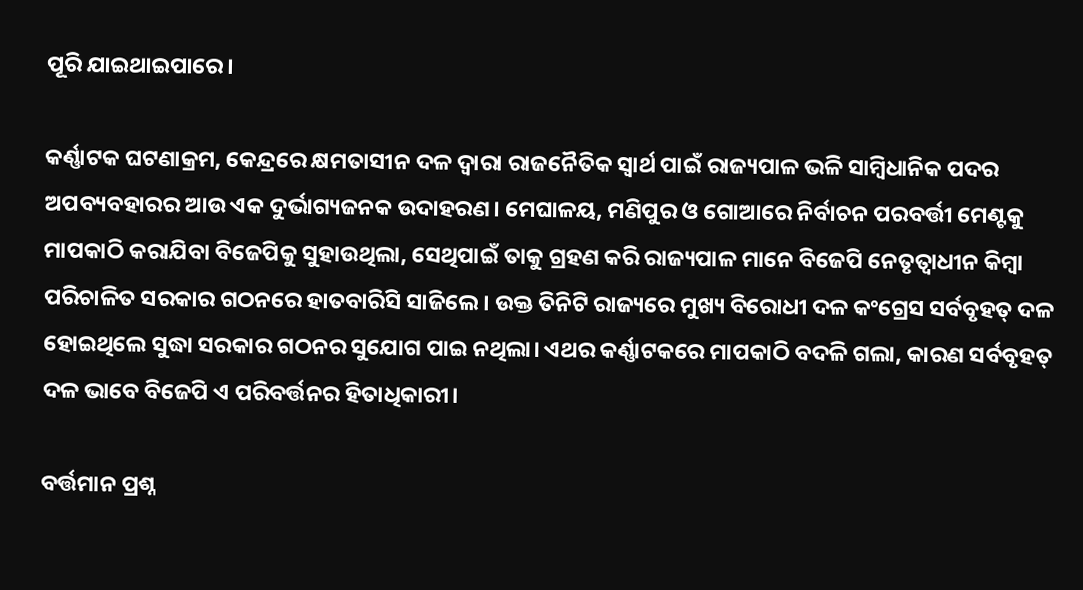ପୂରି ଯାଇଥାଇପାରେ।

କର୍ଣ୍ଣାଟକ ଘଟଣାକ୍ରମ, କେନ୍ଦ୍ରରେ କ୍ଷମତାସୀନ ଦଳ ଦ୍ୱାରା ରାଜନୈତିକ ସ୍ୱାର୍ଥ ପାଇଁ ରାଜ୍ୟପାଳ ଭଳି ସାମ୍ବିଧାନିକ ପଦର ଅପବ୍ୟବହାରର ଆଉ ଏକ ଦୁର୍ଭାଗ୍ୟଜନକ ଉଦାହରଣ। ମେଘାଳୟ, ମଣିପୁର ଓ ଗୋଆରେ ନିର୍ବାଚନ ପରବର୍ତ୍ତୀ ମେଣ୍ଟକୁ ମାପକାଠି କରାଯିବା ବିଜେପିକୁ ସୁହାଉଥିଲା, ସେଥିପାଇଁ ତାକୁ ଗ୍ରହଣ କରି ରାଜ୍ୟପାଳ ମାନେ ବିଜେପି ନେତୃତ୍ୱାଧୀନ କିମ୍ବା ପରିଚାଳିତ ସରକାର ଗଠନରେ ହାତବାରିସି ସାଜିଲେ। ଉକ୍ତ ତିନିଟି ରାଜ୍ୟରେ ମୁଖ୍ୟ ବିରୋଧୀ ଦଳ କଂଗ୍ରେସ ସର୍ବବୃହତ୍‌ ଦଳ ହୋଇଥିଲେ ସୁଦ୍ଧା ସରକାର ଗଠନର ସୁଯୋଗ ପାଇ ନଥିଲା। ଏଥର କର୍ଣ୍ଣାଟକରେ ମାପକାଠି ବଦଳି ଗଲା, କାରଣ ସର୍ବବୃହତ୍‌ ଦଳ ଭାବେ ବିଜେପି ଏ ପରିବର୍ତ୍ତନର ହିତାଧିକାରୀ।

ବର୍ତ୍ତମାନ ପ୍ରଶ୍ନ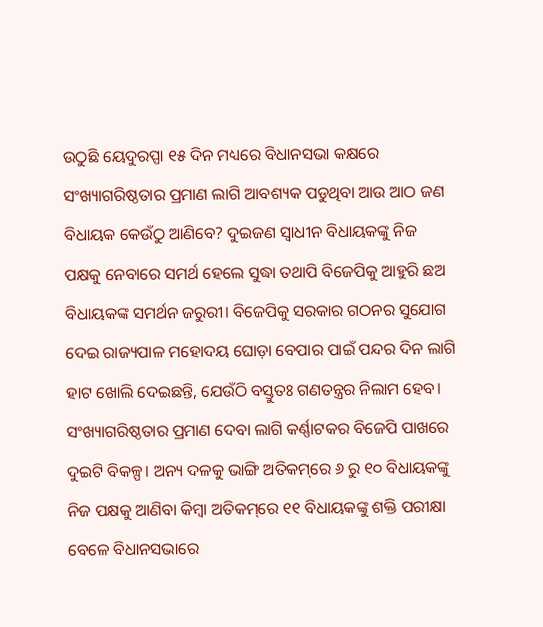ଉଠୁଛି ୟେଦୁରପ୍ପା ୧୫ ଦିନ ମଧ୍ୟରେ ବିଧାନସଭା କକ୍ଷରେ ସଂଖ୍ୟାଗରିଷ୍ଠତାର ପ୍ରମାଣ ଲାଗି ଆବଶ୍ୟକ ପଡୁଥିବା ଆଉ ଆଠ ଜଣ ବିଧାୟକ କେଉଁଠୁ ଆଣିବେ? ଦୁଇଜଣ ସ୍ୱାଧୀନ ବିଧାୟକଙ୍କୁ ନିଜ ପକ୍ଷକୁ ନେବାରେ ସମର୍ଥ ହେଲେ ସୁଦ୍ଧା ତଥାପି ବିଜେପିକୁ ଆହୁରି ଛଅ ବିଧାୟକଙ୍କ ସମର୍ଥନ ଜରୁରୀ। ବିଜେପିକୁ ସରକାର ଗଠନର ସୁଯୋଗ ଦେଇ ରାଜ୍ୟପାଳ ମହୋଦୟ ଘୋଡ଼ା ବେପାର ପାଇଁ ପନ୍ଦର ଦିନ ଲାଗି ହାଟ ଖୋଲି ଦେଇଛନ୍ତି, ଯେଉଁଠି ବସ୍ତୁତଃ ଗଣତନ୍ତ୍ରର ନିଲାମ ହେବ। ସଂଖ୍ୟାଗରିଷ୍ଠତାର ପ୍ରମାଣ ଦେବା ଲାଗି କର୍ଣ୍ଣାଟକର ବିଜେପି ପାଖରେ ଦୁଇଟି ବିକଳ୍ପ। ଅନ୍ୟ ଦଳକୁ ଭାଙ୍ଗି ଅତିକମ୍‌ରେ ୬ ରୁ ୧୦ ବିଧାୟକଙ୍କୁ ନିଜ ପକ୍ଷକୁ ଆଣିବା କିମ୍ବା ଅତିକମ୍‌ରେ ୧୧ ବିଧାୟକଙ୍କୁ ଶକ୍ତି ପରୀକ୍ଷା ବେଳେ ବିଧାନସଭାରେ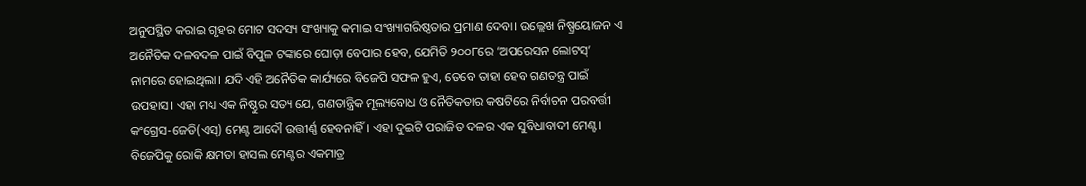ଅନୁପସ୍ଥିତ କରାଇ ଗୃହର ମୋଟ ସଦସ୍ୟ ସଂଖ୍ୟାକୁ କମାଇ ସଂଖ୍ୟାଗରିଷ୍ଠତାର ପ୍ରମାଣ ଦେବା। ଉଲ୍ଲେଖ ନିଷ୍ପ୍ରୟୋଜନ ଏ ଅନୈତିକ ଦଳବଦଳ ପାଇଁ ବିପୁଳ ଟଙ୍କାରେ ଘୋଡ଼ା ବେପାର ହେବ, ଯେମିତି ୨୦୦୮ରେ ‘ଅପରେସନ ଲୋଟସ୍‌’ ନାମରେ ହୋଇଥିଲା। ଯଦି ଏହି ଅନୈତିକ କାର୍ଯ୍ୟରେ ବିଜେପି ସଫଳ ହୁଏ, ତେବେ ତାହା ହେବ ଗଣତନ୍ତ୍ର ପାଇଁ ଉପହାସ। ଏହା ମଧ୍ୟ ଏକ ନିଷ୍ଠୁର ସତ୍ୟ ଯେ, ଗଣତାନ୍ତ୍ରିକ ମୂଲ୍ୟବୋଧ ଓ ନୈତିକତାର କଷଟିରେ ନିର୍ବାଚନ ପରବର୍ତ୍ତୀ କଂଗ୍ରେସ-ଜେଡି(ଏସ୍‌) ମେଣ୍ଟ ଆଦୌ ଉତ୍ତୀର୍ଣ୍ଣ ହେବନାହିଁ। ଏହା ଦୁଇଟି ପରାଜିତ ଦଳର ଏକ ସୁବିଧାବାଦୀ ମେଣ୍ଟ। ବିଜେପିକୁ ରୋକି କ୍ଷମତା ହାସଲ ମେଣ୍ଟର ଏକମାତ୍ର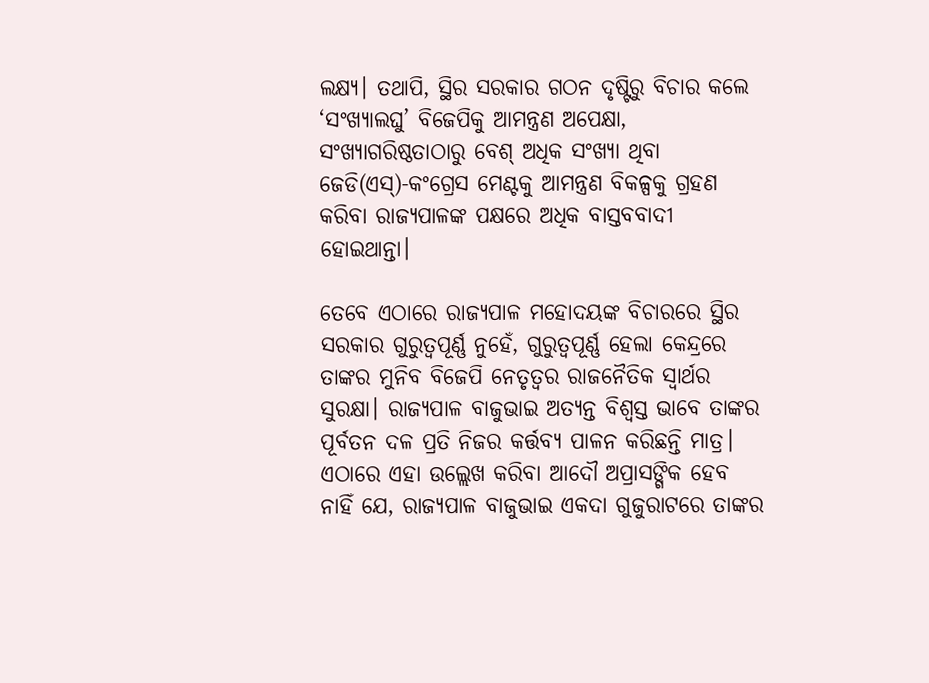ଲକ୍ଷ୍ୟ। ତଥାପି, ସ୍ଥିର ସରକାର ଗଠନ ଦୃଷ୍ଟିରୁ ବିଚାର କଲେ ‘ସଂଖ୍ୟାଲଘୁ’ ବିଜେପିକୁ ଆମନ୍ତ୍ରଣ ଅପେକ୍ଷା, ସଂଖ୍ୟାଗରିଷ୍ଠତାଠାରୁ ବେଶ୍‌ ଅଧିକ ସଂଖ୍ୟା ଥିବା ଜେଡି(ଏସ୍‌)-କଂଗ୍ରେସ ମେଣ୍ଟକୁ ଆମନ୍ତ୍ରଣ ବିକଳ୍ପକୁ ଗ୍ରହଣ କରିବା ରାଜ୍ୟପାଳଙ୍କ ପକ୍ଷରେ ଅଧିକ ବାସ୍ତବବାଦୀ ହୋଇଥାନ୍ତା।

ତେବେ ଏଠାରେ ରାଜ୍ୟପାଳ ମହୋଦୟଙ୍କ ବିଚାରରେ ସ୍ଥିର ସରକାର ଗୁରୁତ୍ୱପୂର୍ଣ୍ଣ ନୁହେଁ, ଗୁରୁତ୍ୱପୂର୍ଣ୍ଣ ହେଲା କେନ୍ଦ୍ରରେ ତାଙ୍କର ମୁନିବ ବିଜେପି ନେତୃତ୍ୱର ରାଜନୈତିକ ସ୍ୱାର୍ଥର ସୁରକ୍ଷା। ରାଜ୍ୟପାଳ ବାଜୁଭାଇ ଅତ୍ୟନ୍ତ ବିଶ୍ୱସ୍ତ ଭାବେ ତାଙ୍କର ପୂର୍ବତନ ଦଳ ପ୍ରତି ନିଜର କର୍ତ୍ତବ୍ୟ ପାଳନ କରିଛନ୍ତି ମାତ୍ର। ଏଠାରେ ଏହା ଉଲ୍ଲେଖ କରିବା ଆଦୌ ଅପ୍ରାସଙ୍ଗିକ ହେବ ନାହିଁ ଯେ, ରାଜ୍ୟପାଳ ବାଜୁଭାଇ ଏକଦା ଗୁଜୁରାଟରେ ତାଙ୍କର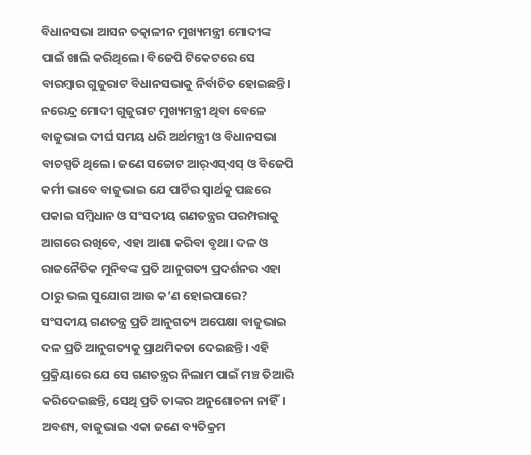ବିଧାନସଭା ଆସନ ତତ୍କାଳୀନ ମୁଖ୍ୟମନ୍ତ୍ରୀ ମୋଦୀଙ୍କ ପାଇଁ ଖାଲି କରିଥିଲେ। ବିଜେପି ଟିକେଟରେ ସେ ବାରମ୍ବାର ଗୁଜୁରାଟ ବିଧାନସଭାକୁ ନିର୍ବାଚିତ ହୋଇଛନ୍ତି। ନରେନ୍ଦ୍ର ମୋଦୀ ଗୁଜୁରାଟ ମୁଖ୍ୟମନ୍ତ୍ରୀ ଥିବା ବେଳେ ବାଜୁଭାଇ ଦୀର୍ଘ ସମୟ ଧରି ଅର୍ଥମନ୍ତ୍ରୀ ଓ ବିଧାନସଭା ବାଚସ୍ପତି ଥିଲେ। ଜଣେ ସଚ୍ଚୋଟ ଆର୍‌ଏସ୍‌ଏସ୍‌ ଓ ବିଜେପି କର୍ମୀ ଭାବେ ବାଜୁଭାଇ ଯେ ପାର୍ଟିର ସ୍ୱାର୍ଥକୁ ପଛରେ ପକାଇ ସମ୍ବିଧାନ ଓ ସଂସଦୀୟ ଗଣତନ୍ତ୍ରର ପରମ୍ପରାକୁ ଆଗରେ ରଖିବେ, ଏହା ଆଶା କରିବା ବୃଥା। ଦଳ ଓ ରାଜନୈତିକ ମୁନିବଙ୍କ ପ୍ରତି ଆନୁଗତ୍ୟ ପ୍ରଦର୍ଶନର ଏହା ଠାରୁ ଭଲ ସୁଯୋଗ ଆଉ କ’ଣ ହୋଇପାରେ? ସଂସଦୀୟ ଗଣତନ୍ତ୍ର ପ୍ରତି ଆନୁଗତ୍ୟ ଅପେକ୍ଷା ବାଜୁଭାଇ ଦଳ ପ୍ରତି ଆନୁଗତ୍ୟକୁ ପ୍ରାଥମିକତା ଦେଇଛନ୍ତି। ଏହି ପ୍ରକ୍ରିୟାରେ ଯେ ସେ ଗଣତନ୍ତ୍ରର ନିଲାମ ପାଇଁ ମଞ୍ଚ ତିଆରି କରିଦେଇଛନ୍ତି, ସେଥି ପ୍ରତି ତାଙ୍କର ଅନୁଶୋଚନା ନାହିଁ। ଅବଶ୍ୟ, ବାଜୁଭାଇ ଏକା ଜଣେ ବ୍ୟତିକ୍ରମ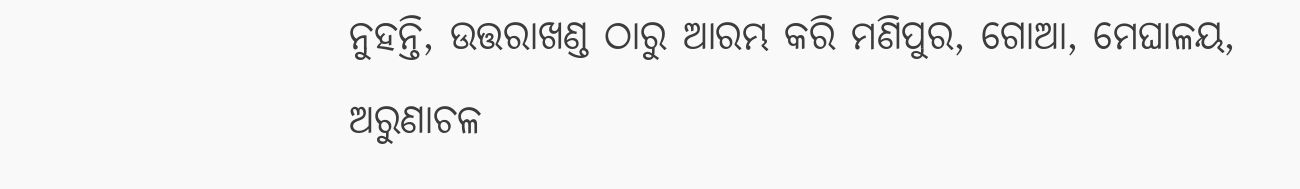ନୁହନ୍ତି, ଉତ୍ତରାଖଣ୍ଡ ଠାରୁ ଆରମ୍ଭ କରି ମଣିପୁର, ଗୋଆ, ମେଘାଳୟ, ଅରୁଣାଚଳ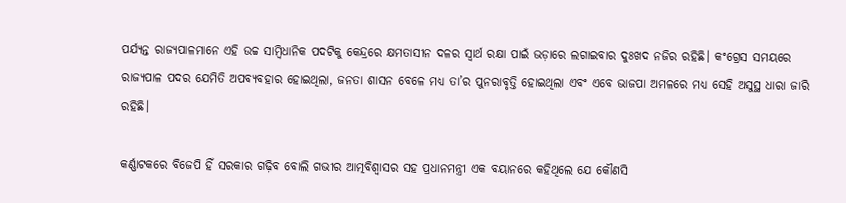ପର୍ଯ୍ୟନ୍ତ ରାଜ୍ୟପାଳମାନେ ଏହି ଉଚ୍ଚ ସାମ୍ବିଧାନିକ ପଦଟିକୁ କେନ୍ଦ୍ରରେ କ୍ଷମତାସୀନ ଦଳର ସ୍ୱାର୍ଥ ରକ୍ଷା ପାଇଁ ଭଡ଼ାରେ ଲଗାଇବାର ଦୁଃଖଦ ନଜିର ରହିଛି। କଂଗ୍ରେସ ସମୟରେ ରାଜ୍ୟପାଳ ପଦର ଯେମିତି ଅପବ୍ୟବହାର ହୋଇଥିଲା, ଜନତା ଶାସନ ବେଳେ ମଧ୍ୟ ତା’ର ପୁନରାବୃତ୍ତି ହୋଇଥିଲା ଏବଂ ଏବେ ଭାଜପା ଅମଳରେ ମଧ୍ୟ ସେହି ଅସୁସ୍ଥ ଧାରା ଜାରି ରହିଛି।

କର୍ଣ୍ଣାଟକରେ ବିଜେପି ହିଁ ସରକାର ଗଢ଼ିବ ବୋଲି ଗଭୀର ଆତ୍ମବିଶ୍ୱାସର ସହ ପ୍ରଧାନମନ୍ତ୍ରୀ ଏକ ବୟାନରେ କହିଥିଲେ ଯେ କୌଣସି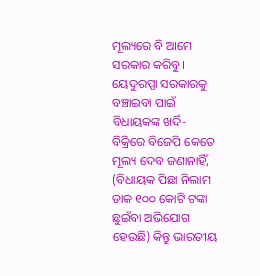ମୂଲ୍ୟରେ ବି ଆମେ ସରକାର କରିବୁ। ୟେଦୁରପ୍ପା ସରକାରକୁ ବଞ୍ଚାଇବା ପାଇଁ ବିଧାୟକଙ୍କ ଖର୍ଦି-ବିକ୍ରିରେ ବିଜେପି କେତେ ମୂଲ୍ୟ ଦେବ ଜଣାନାହିଁ, (ବିଧାୟକ ପିଛା ନିଲାମ ଡାକ ୧୦୦ କୋଟି ଟଙ୍କା ଛୁଇଁବା ଅଭିଯୋଗ ହେଉଛି) କିନ୍ତୁ ଭାରତୀୟ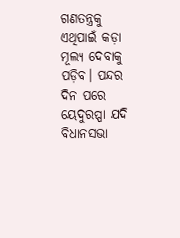ଗଣତନ୍ତ୍ରକୁ ଏଥିପାଇଁ କଡ଼ା ମୂଲ୍ୟ ଦେବାକୁ ପଡ଼ିବ। ପନ୍ଦର ଦିନ ପରେ ୟେଦୁରପ୍ପା ଯଦି ବିଧାନସଭା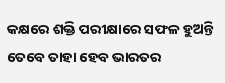କକ୍ଷରେ ଶକ୍ତି ପରୀକ୍ଷାରେ ସଫଳ ହୁଅନ୍ତି ତେବେ ତାହା ହେବ ଭାରତର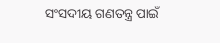ସଂସଦୀୟ ଗଣତନ୍ତ୍ର ପାଇଁ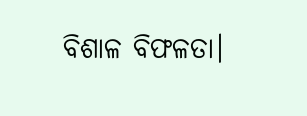ବିଶାଳ ବିଫଳତା।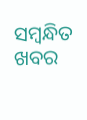ସମ୍ବନ୍ଧିତ ଖବର